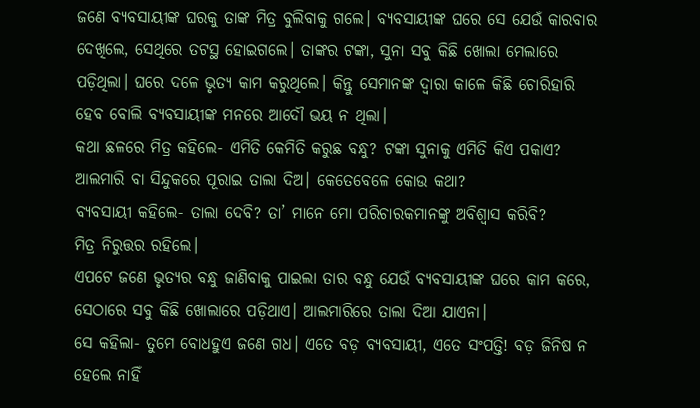ଜଣେ ବ୍ୟବସାୟୀଙ୍କ ଘରକୁ ତାଙ୍କ ମିତ୍ର ବୁଲିବାକୁ ଗଲେ। ବ୍ୟବସାୟୀଙ୍କ ଘରେ ସେ ଯେଉଁ କାରବାର ଦେଖିଲେ, ସେଥିରେ ତଟସ୍ଥ ହୋଇଗଲେ। ତାଙ୍କର ଟଙ୍କା, ସୁନା ସବୁ କିଛି ଖୋଲା ମେଲାରେ ପଡ଼ିଥିଲା। ଘରେ ଦଳେ ଭୃତ୍ୟ କାମ କରୁଥିଲେ। କିନ୍ତୁ ସେମାନଙ୍କ ଦ୍ବାରା କାଳେ କିଛି ଚୋରିହାରି ହେବ ବୋଲି ବ୍ୟବସାୟୀଙ୍କ ମନରେ ଆଦୌ ଭୟ ନ ଥିଲା।
କଥା ଛଳରେ ମିତ୍ର କହିଲେ- ଏମିତି କେମିତି କରୁଛ ବନ୍ଧୁ? ଟଙ୍କା ସୁନାକୁ ଏମିତି କିଏ ପକାଏ? ଆଲମାରି ବା ସିନ୍ଦୁକରେ ପୂରାଇ ତାଲା ଦିଅ। କେତେବେଳେ କୋଉ କଥା?
ବ୍ୟବସାୟୀ କହିଲେ- ତାଲା ଦେବି? ତା’ ମାନେ ମୋ ପରିଚାରକମାନଙ୍କୁ ଅବିଶ୍ବାସ କରିବି?
ମିତ୍ର ନିରୁତ୍ତର ରହିଲେ।
ଏପଟେ ଜଣେ ଭୃତ୍ୟର ବନ୍ଧୁ ଜାଣିବାକୁ ପାଇଲା ତାର ବନ୍ଧୁ ଯେଉଁ ବ୍ୟବସାୟୀଙ୍କ ଘରେ କାମ କରେ, ସେଠାରେ ସବୁ କିଛି ଖୋଲାରେ ପଡ଼ିଥାଏ। ଆଲମାରିରେ ତାଲା ଦିଆ ଯାଏନା।
ସେ କହିଲା- ତୁମେ ବୋଧହୁଏ ଜଣେ ଗଧ। ଏତେ ବଡ଼ ବ୍ୟବସାୟୀ, ଏତେ ସଂପତ୍ତି! ବଡ଼ ଜିନିଷ ନ ହେଲେ ନାହିଁ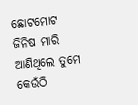ଛୋଟମୋଟ ଜିନିଷ ମାରି ଆଣିଥିଲେ ତୁମେ କେଉଁଠି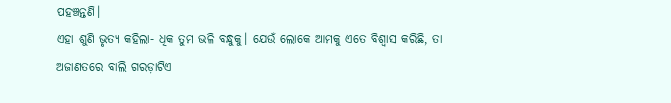ପହଞ୍ଚନ୍ତଣି।
ଏହା ଶୁଣି ଭୃତ୍ୟ କହିଲା- ଧିକ ତୁମ ଭଳି ବନ୍ଧୁକୁ। ଯେଉଁ ଲୋକେ ଆମକୁ ଏତେ ବିଶ୍ବାସ କରିଛି, ତା ଅଜାଣତରେ ବାଲି ଗରଡ଼ାଟିଏ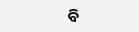ବି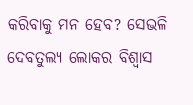କରିବାକୁ ମନ ହେବ? ସେଭଳି ଦେବତୁଲ୍ୟ ଲୋକର ବିଶ୍ବାସ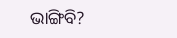ଭାଙ୍ଗିବି?